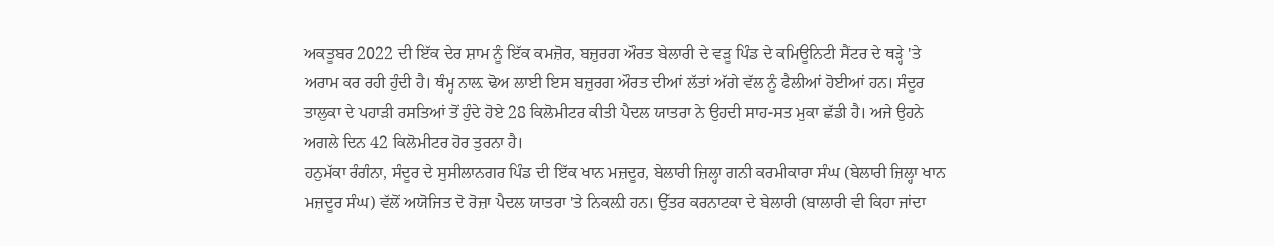ਅਕਤੂਬਰ 2022 ਦੀ ਇੱਕ ਦੇਰ ਸ਼ਾਮ ਨੂੰ ਇੱਕ ਕਮਜ਼ੋਰ, ਬਜ਼ੁਰਗ ਔਰਤ ਬੇਲਾਰੀ ਦੇ ਵੜੂ ਪਿੰਡ ਦੇ ਕਮਿਊਨਿਟੀ ਸੈਂਟਰ ਦੇ ਥੜ੍ਹੇ 'ਤੇ ਅਰਾਮ ਕਰ ਰਹੀ ਹੁੰਦੀ ਹੈ। ਥੰਮ੍ਹ ਨਾਲ਼ ਢੋਅ ਲਾਈ ਇਸ ਬਜ਼ੁਰਗ ਔਰਤ ਦੀਆਂ ਲੱਤਾਂ ਅੱਗੇ ਵੱਲ ਨੂੰ ਫੈਲੀਆਂ ਹੋਈਆਂ ਹਨ। ਸੰਦੂਰ ਤਾਲੁਕਾ ਦੇ ਪਹਾੜੀ ਰਸਤਿਆਂ ਤੋਂ ਹੁੰਦੇ ਹੋਏ 28 ਕਿਲੋਮੀਟਰ ਕੀਤੀ ਪੈਦਲ ਯਾਤਰਾ ਨੇ ਉਹਦੀ ਸਾਹ-ਸਤ ਮੁਕਾ ਛੱਡੀ ਹੈ। ਅਜੇ ਉਹਨੇ ਅਗਲੇ ਦਿਨ 42 ਕਿਲੋਮੀਟਰ ਹੋਰ ਤੁਰਨਾ ਹੈ।
ਹਨੁਮੱਕਾ ਰੰਗੰਨਾ, ਸੰਦੂਰ ਦੇ ਸੁਸੀਲਾਨਗਰ ਪਿੰਡ ਦੀ ਇੱਕ ਖਾਨ ਮਜ਼ਦੂਰ, ਬੇਲਾਰੀ ਜ਼ਿਲ੍ਹਾ ਗਨੀ ਕਰਮੀਕਾਰਾ ਸੰਘ (ਬੇਲਾਰੀ ਜ਼ਿਲ੍ਹਾ ਖਾਨ ਮਜ਼ਦੂਰ ਸੰਘ) ਵੱਲੋਂ ਅਯੋਜਿਤ ਦੋ ਰੋਜ਼ਾ ਪੈਦਲ ਯਾਤਰਾ 'ਤੇ ਨਿਕਲ਼ੀ ਹਨ। ਉੱਤਰ ਕਰਨਾਟਕਾ ਦੇ ਬੇਲਾਰੀ (ਬਾਲਾਰੀ ਵੀ ਕਿਹਾ ਜਾਂਦਾ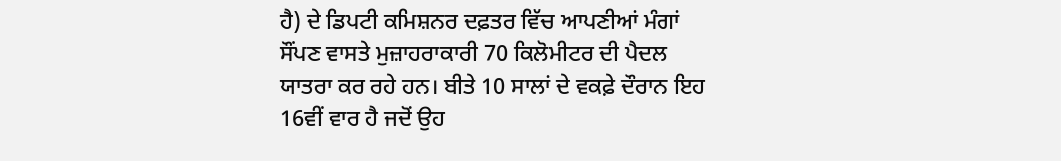ਹੈ) ਦੇ ਡਿਪਟੀ ਕਮਿਸ਼ਨਰ ਦਫ਼ਤਰ ਵਿੱਚ ਆਪਣੀਆਂ ਮੰਗਾਂ ਸੌਂਪਣ ਵਾਸਤੇ ਮੁਜ਼ਾਹਰਾਕਾਰੀ 70 ਕਿਲੋਮੀਟਰ ਦੀ ਪੈਦਲ ਯਾਤਰਾ ਕਰ ਰਹੇ ਹਨ। ਬੀਤੇ 10 ਸਾਲਾਂ ਦੇ ਵਕਫ਼ੇ ਦੌਰਾਨ ਇਹ 16ਵੀਂ ਵਾਰ ਹੈ ਜਦੋਂ ਉਹ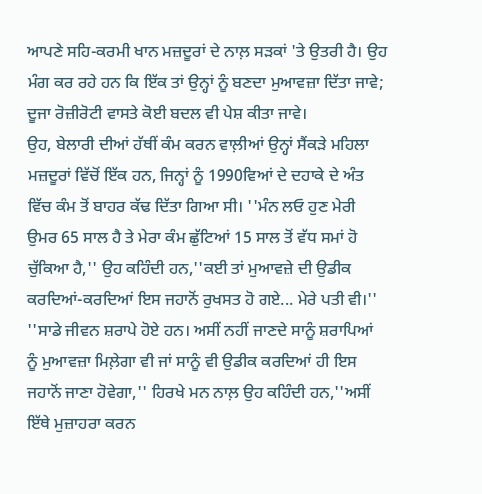ਆਪਣੇ ਸਹਿ-ਕਰਮੀ ਖਾਨ ਮਜ਼ਦੂਰਾਂ ਦੇ ਨਾਲ਼ ਸੜਕਾਂ 'ਤੇ ਉਤਰੀ ਹੈ। ਉਹ ਮੰਗ ਕਰ ਰਹੇ ਹਨ ਕਿ ਇੱਕ ਤਾਂ ਉਨ੍ਹਾਂ ਨੂੰ ਬਣਦਾ ਮੁਆਵਜ਼ਾ ਦਿੱਤਾ ਜਾਵੇ; ਦੂਜਾ ਰੋਜ਼ੀਰੋਟੀ ਵਾਸਤੇ ਕੋਈ ਬਦਲ ਵੀ ਪੇਸ਼ ਕੀਤਾ ਜਾਵੇ।
ਉਹ, ਬੇਲਾਰੀ ਦੀਆਂ ਹੱਥੀਂ ਕੰਮ ਕਰਨ ਵਾਲ਼ੀਆਂ ਉਨ੍ਹਾਂ ਸੈਂਕੜੇ ਮਹਿਲਾ ਮਜ਼ਦੂਰਾਂ ਵਿੱਚੋਂ ਇੱਕ ਹਨ, ਜਿਨ੍ਹਾਂ ਨੂੰ 1990ਵਿਆਂ ਦੇ ਦਹਾਕੇ ਦੇ ਅੰਤ ਵਿੱਚ ਕੰਮ ਤੋਂ ਬਾਹਰ ਕੱਢ ਦਿੱਤਾ ਗਿਆ ਸੀ। ''ਮੰਨ ਲਓ ਹੁਣ ਮੇਰੀ ਉਮਰ 65 ਸਾਲ ਹੈ ਤੇ ਮੇਰਾ ਕੰਮ ਛੁੱਟਿਆਂ 15 ਸਾਲ ਤੋਂ ਵੱਧ ਸਮਾਂ ਹੋ ਚੁੱਕਿਆ ਹੈ,'' ਉਹ ਕਹਿੰਦੀ ਹਨ,''ਕਈ ਤਾਂ ਮੁਆਵਜ਼ੇ ਦੀ ਉਡੀਕ ਕਰਦਿਆਂ-ਕਰਦਿਆਂ ਇਸ ਜਹਾਨੋਂ ਰੁਖਸਤ ਹੋ ਗਏ... ਮੇਰੇ ਪਤੀ ਵੀ।''
''ਸਾਡੇ ਜੀਵਨ ਸ਼ਰਾਪੇ ਹੋਏ ਹਨ। ਅਸੀਂ ਨਹੀਂ ਜਾਣਦੇ ਸਾਨੂੰ ਸ਼ਰਾਪਿਆਂ ਨੂੰ ਮੁਆਵਜ਼ਾ ਮਿਲ਼ੇਗਾ ਵੀ ਜਾਂ ਸਾਨੂੰ ਵੀ ਉਡੀਕ ਕਰਦਿਆਂ ਹੀ ਇਸ ਜਹਾਨੋਂ ਜਾਣਾ ਹੋਵੇਗਾ,'' ਹਿਰਖੇ ਮਨ ਨਾਲ਼ ਉਹ ਕਹਿੰਦੀ ਹਨ,''ਅਸੀਂ ਇੱਥੇ ਮੁਜ਼ਾਹਰਾ ਕਰਨ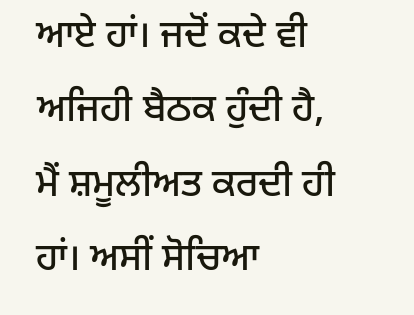ਆਏ ਹਾਂ। ਜਦੋਂ ਕਦੇ ਵੀ ਅਜਿਹੀ ਬੈਠਕ ਹੁੰਦੀ ਹੈ, ਮੈਂ ਸ਼ਮੂਲੀਅਤ ਕਰਦੀ ਹੀ ਹਾਂ। ਅਸੀਂ ਸੋਚਿਆ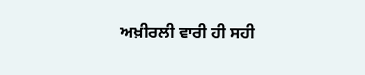ਅਖ਼ੀਰਲੀ ਵਾਰੀ ਹੀ ਸਹੀ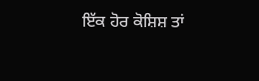ਇੱਕ ਹੋਰ ਕੋਸ਼ਿਸ਼ ਤਾਂ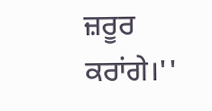ਜ਼ਰੂਰ ਕਰਾਂਗੇ।''